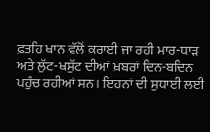ਫ਼ਤਹਿ ਖਾਨ ਵੱਲੋਂ ਕਰਾਈ ਜਾ ਰਹੀ ਮਾਰ-ਧਾੜ ਅਤੇ ਲੁੱਟ-ਖਸੁੱਟ ਦੀਆਂ ਖ਼ਬਰਾਂ ਦਿਨ-ਬਦਿਨ ਪਹੁੰਚ ਰਹੀਆਂ ਸਨ। ਇਹਨਾਂ ਦੀ ਸੁਧਾਈ ਲਈ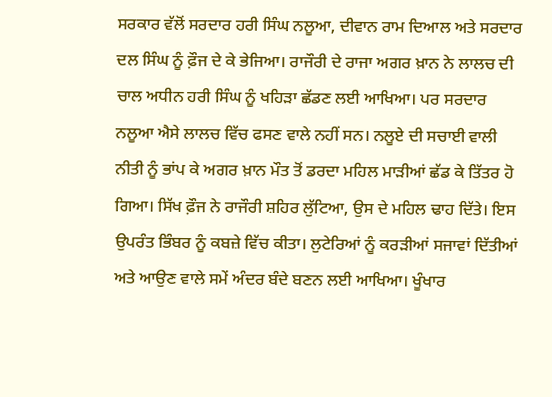ਸਰਕਾਰ ਵੱਲੋਂ ਸਰਦਾਰ ਹਰੀ ਸਿੰਘ ਨਲੂਆ, ਦੀਵਾਨ ਰਾਮ ਦਿਆਲ ਅਤੇ ਸਰਦਾਰ ਦਲ ਸਿੰਘ ਨੂੰ ਫ਼ੌਜ ਦੇ ਕੇ ਭੇਜਿਆ। ਰਾਜੌਰੀ ਦੇ ਰਾਜਾ ਅਗਰ ਖ਼ਾਨ ਨੇ ਲਾਲਚ ਦੀ ਚਾਲ ਅਧੀਨ ਹਰੀ ਸਿੰਘ ਨੂੰ ਖਹਿੜਾ ਛੱਡਣ ਲਈ ਆਖਿਆ। ਪਰ ਸਰਦਾਰ ਨਲੂਆ ਐਸੇ ਲਾਲਚ ਵਿੱਚ ਫਸਣ ਵਾਲੇ ਨਹੀਂ ਸਨ। ਨਲੂਏ ਦੀ ਸਚਾਈ ਵਾਲੀ ਨੀਤੀ ਨੂੰ ਭਾਂਪ ਕੇ ਅਗਰ ਖ਼ਾਨ ਮੌਤ ਤੋਂ ਡਰਦਾ ਮਹਿਲ ਮਾੜੀਆਂ ਛੱਡ ਕੇ ਤਿੱਤਰ ਹੋ ਗਿਆ। ਸਿੱਖ ਫ਼ੌਜ ਨੇ ਰਾਜੌਰੀ ਸ਼ਹਿਰ ਲੁੱਟਿਆ, ਉਸ ਦੇ ਮਹਿਲ ਢਾਹ ਦਿੱਤੇ। ਇਸ ਉਪਰੰਤ ਭਿੰਬਰ ਨੂੰ ਕਬਜ਼ੇ ਵਿੱਚ ਕੀਤਾ। ਲੁਟੇਰਿਆਂ ਨੂੰ ਕਰੜੀਆਂ ਸਜਾਵਾਂ ਦਿੱਤੀਆਂ ਅਤੇ ਆਉਣ ਵਾਲੇ ਸਮੇਂ ਅੰਦਰ ਬੰਦੇ ਬਣਨ ਲਈ ਆਖਿਆ। ਖੂੰਖਾਰ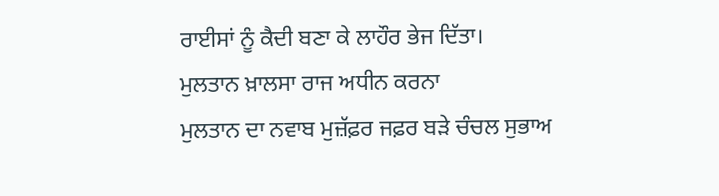ਰਾਈਸਾਂ ਨੂੰ ਕੈਦੀ ਬਣਾ ਕੇ ਲਾਹੌਰ ਭੇਜ ਦਿੱਤਾ।
ਮੁਲਤਾਨ ਖ਼ਾਲਸਾ ਰਾਜ ਅਧੀਨ ਕਰਨਾ
ਮੁਲਤਾਨ ਦਾ ਨਵਾਬ ਮੁਜ਼ੱਫ਼ਰ ਜਫ਼ਰ ਬੜੇ ਚੰਚਲ ਸੁਭਾਅ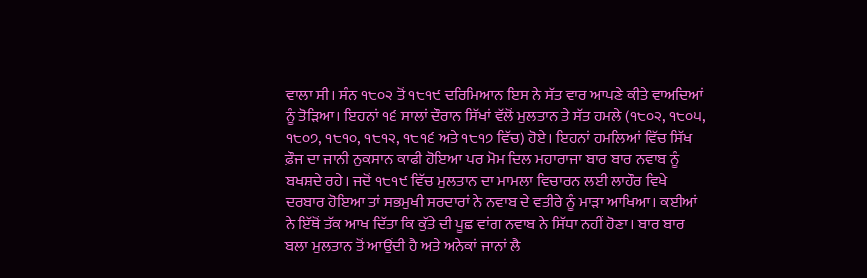ਵਾਲਾ ਸੀ। ਸੰਨ ੧੮੦੨ ਤੋਂ ੧੮੧੯ ਦਰਿਮਿਆਨ ਇਸ ਨੇ ਸੱਤ ਵਾਰ ਆਪਣੇ ਕੀਤੇ ਵਾਅਦਿਆਂ ਨੂੰ ਤੋੜਿਆ। ਇਹਨਾਂ ੧੬ ਸਾਲਾਂ ਦੌਰਾਨ ਸਿੱਖਾਂ ਵੱਲੋਂ ਮੁਲਤਾਨ ਤੇ ਸੱਤ ਹਮਲੇ (੧੮੦੨, ੧੮੦੫, ੧੮੦੭, ੧੮੧੦, ੧੮੧੨, ੧੮੧੬ ਅਤੇ ੧੮੧੭ ਵਿੱਚ) ਹੋਏ। ਇਹਨਾਂ ਹਮਲਿਆਂ ਵਿੱਚ ਸਿੱਖ ਫ਼ੌਜ ਦਾ ਜਾਨੀ ਨੁਕਸਾਨ ਕਾਫੀ ਹੋਇਆ ਪਰ ਮੋਮ ਦਿਲ ਮਹਾਰਾਜਾ ਬਾਰ ਬਾਰ ਨਵਾਬ ਨੂੰ ਬਖਸ਼ਦੇ ਰਹੇ। ਜਦੋਂ ੧੮੧੯ ਵਿੱਚ ਮੁਲਤਾਨ ਦਾ ਮਾਮਲਾ ਵਿਚਾਰਨ ਲਈ ਲਾਹੌਰ ਵਿਖੇ ਦਰਬਾਰ ਹੋਇਆ ਤਾਂ ਸਭਮੁਖੀ ਸਰਦਾਰਾਂ ਨੇ ਨਵਾਬ ਦੇ ਵਤੀਰੇ ਨੂੰ ਮਾੜਾ ਆਖਿਆ। ਕਈਆਂ ਨੇ ਇੱਥੋਂ ਤੱਕ ਆਖ ਦਿੱਤਾ ਕਿ ਕੁੱਤੇ ਦੀ ਪੂਛ ਵਾਂਗ ਨਵਾਬ ਨੇ ਸਿੱਧਾ ਨਹੀਂ ਹੋਣਾ। ਬਾਰ ਬਾਰ ਬਲਾ ਮੁਲਤਾਨ ਤੋਂ ਆਉਂਦੀ ਹੈ ਅਤੇ ਅਨੇਕਾਂ ਜਾਨਾਂ ਲੈ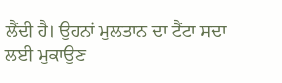ਲੈਂਦੀ ਹੈ। ਉਹਨਾਂ ਮੁਲਤਾਨ ਦਾ ਟੈਂਟਾ ਸਦਾ ਲਈ ਮੁਕਾਉਣ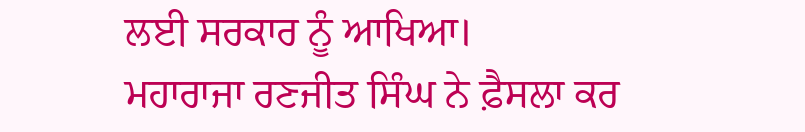ਲਈ ਸਰਕਾਰ ਨੂੰ ਆਖਿਆ।
ਮਹਾਰਾਜਾ ਰਣਜੀਤ ਸਿੰਘ ਨੇ ਫ਼ੈਸਲਾ ਕਰ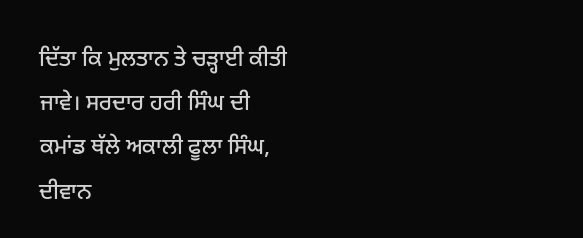ਦਿੱਤਾ ਕਿ ਮੁਲਤਾਨ ਤੇ ਚੜ੍ਹਾਈ ਕੀਤੀ ਜਾਵੇ। ਸਰਦਾਰ ਹਰੀ ਸਿੰਘ ਦੀ ਕਮਾਂਡ ਥੱਲੇ ਅਕਾਲੀ ਫੂਲਾ ਸਿੰਘ, ਦੀਵਾਨ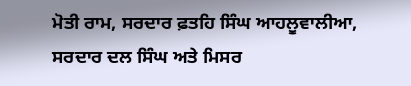ਮੋਤੀ ਰਾਮ, ਸਰਦਾਰ ਫ਼ਤਹਿ ਸਿੰਘ ਆਹਲੂਵਾਲੀਆ, ਸਰਦਾਰ ਦਲ ਸਿੰਘ ਅਤੇ ਮਿਸਰ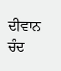ਦੀਵਾਨ ਚੰਦ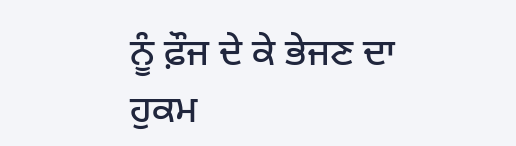ਨੂੰ ਫ਼ੌਜ ਦੇ ਕੇ ਭੇਜਣ ਦਾ ਹੁਕਮ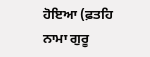ਹੋਇਆ (ਫ਼ਤਹਿ ਨਾਮਾ ਗੁਰੂ